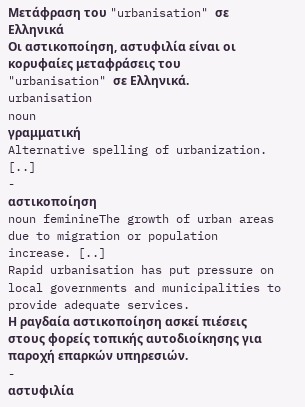Μετάφραση του "urbanisation" σε Ελληνικά
Οι αστικοποίηση, αστυφιλία είναι οι κορυφαίες μεταφράσεις του "urbanisation" σε Ελληνικά.
urbanisation
noun
γραμματική
Alternative spelling of urbanization. [..]
-
αστικοποίηση
noun feminineThe growth of urban areas due to migration or population increase. [..]
Rapid urbanisation has put pressure on local governments and municipalities to provide adequate services.
Η ραγδαία αστικοποίηση ασκεί πιέσεις στους φορείς τοπικής αυτοδιοίκησης για παροχή επαρκών υπηρεσιών.
-
αστυφιλία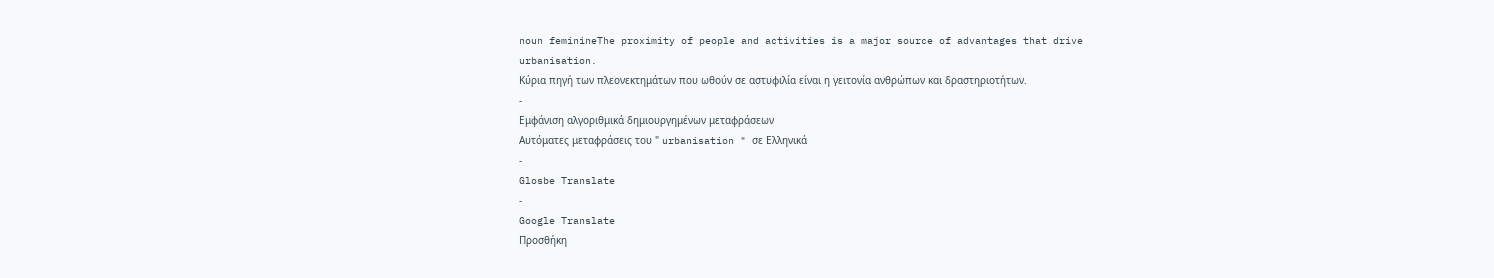noun feminineThe proximity of people and activities is a major source of advantages that drive urbanisation.
Κύρια πηγή των πλεονεκτημάτων που ωθούν σε αστυφιλία είναι η γειτονία ανθρώπων και δραστηριοτήτων.
-
Εμφάνιση αλγοριθμικά δημιουργημένων μεταφράσεων
Αυτόματες μεταφράσεις του " urbanisation " σε Ελληνικά
-
Glosbe Translate
-
Google Translate
Προσθήκη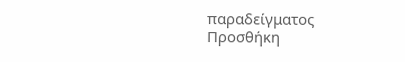παραδείγματος
Προσθήκη